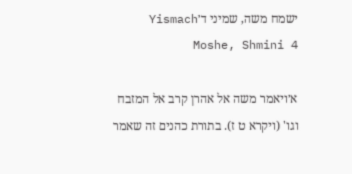ישמח משה, שמיני ד׳Yismach Moshe, Shmini 4

א׳ויאמר משה אל אהרן קרב אל המזבח וגו' (ויקרא ט ז). בתורת כהנים זה שאמר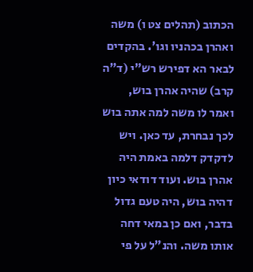הכתוב (תהלים צט ו) משה ואהרן בכהניו וגו'. בהקדים לבאר הא דפירש רש"י (ד"ה קרב) שהיה אהרן בוש, ואמר לו משה למה אתה בוש לכך נבחרת, עד כאן. ויש לדקדק דלמה באמת היה אהרן בוש. ועוד דודאי כיון דהיה בוש, היה טעם גדול בדבר, ואם כן במאי דחה אותו משה. והנ"ל על פי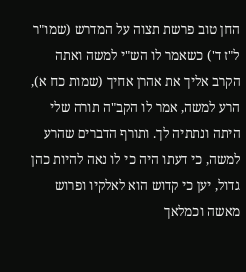החן טוב פרשת תצוה על המדרש (שמו"ר ל"ז ד') כשאמר לו הש"י למשה ואתה הקרב אליך את אהרן אחיך (שמות כח א), הרע למשה, אמר לו הקב"ה תורה שלי היתה ונתתיה לך. ותורף הדברים שהרע למשה, כי דעתו היה כי לו נאה להיות כהן גדול, יען כי קדוש הוא לאלקיו ופרוש מאשה וכמלאך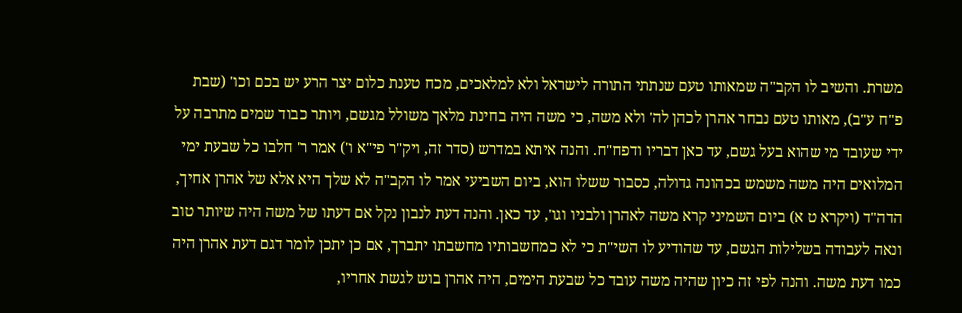משרת. והשיב לו הקב"ה שמאותו טעם שנתתי התורה לישראל ולא למלאכים, מכח טענת כלום יצר הרע יש בכם וכו' (שבת פ"ח ע"ב), מאותו טעם נבחר אהרן לכהן לה' ולא משה, כי משה היה בחינת מלאך משולל מגשם, ויותר כבוד שמים מתרבה על ידי שעובד מי שהוא בעל גשם, עד כאן דבריו ודפח"ח. והנה איתא במדרש (סדר זה, ויק"ר פי"א ו') אמר ר' חלבו כל שבעת ימי המלואים היה משה משמש בכהונה גדולה, כסבור ששלו הוא, ביום השביעי אמר לו הקב"ה לא שלך היא אלא של אהרן אחיך, הדה"ד (ויקרא ט א) ביום השמיני קרא משה לאהרן ולבניו וגו', עד כאן. והנה דעת לנבון נקל אם דעתו של משה היה שיותר טוב ונאה לעבודה בשלילות הגשם, עד שהודיע לו השי"ת כי לא כמחשבותיו מחשבתו יתברך, אם כן יתכן לומר דגם דעת אהרן היה כמו דעת משה. והנה לפי זה כיון שהיה משה עובד כל שבעת הימים, היה אהרן בוש לגשת אחריו,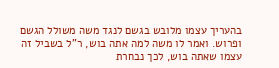בהעריך עצמו מלובש בגשם לנגד משה משולל הגשם ופרוש. ואמר לו משה למה אתה בוש, ר"ל בשביל זה עצמו שאתה בוש, לכך נבחרת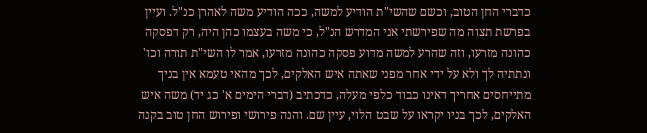כדברי החן הטוב, וכשם שהשי"ת הודיע למשה, ככה הודיע משה לאהרן כנ"ל. ועיין בפרשת תצוה מה שפירשתי אני המדרש הנ"ל, כי משה בעצמו כהן היה, רק דפסקה כהונה מזרעו, וזה שהרע למשה מדוע פסקה כהונה מזרעו, אמר לו השי"ת תורה וכו' ונתתיה לך ולא על ידי אחר מפני שאתה איש האלקים, לכך מהאי טעמא אין בניך מתייחסים אחריך דאינו כבוד כלפי מעלה, כדכתיב (דברי הימים א' כג יד) משה איש האלקים, לכך בניו יקראו על שבט הלוי, עיין שם. והנה פירושי ופירוש החן טוב בקנה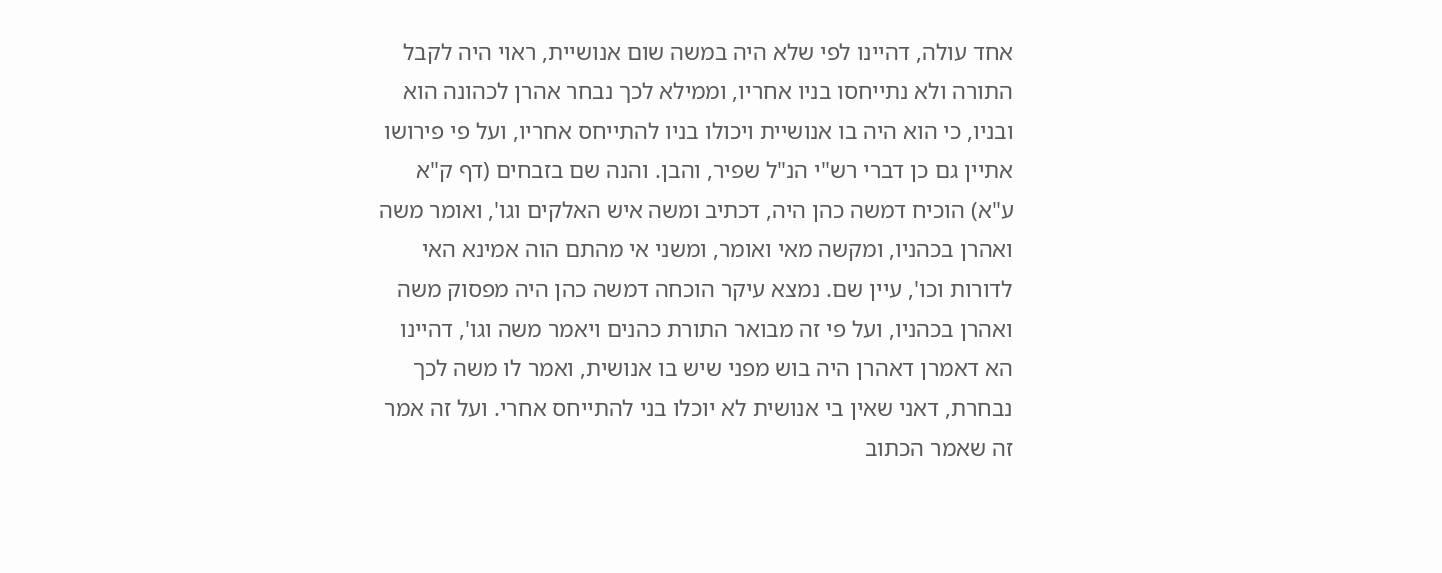אחד עולה, דהיינו לפי שלא היה במשה שום אנושיית, ראוי היה לקבל התורה ולא נתייחסו בניו אחריו, וממילא לכך נבחר אהרן לכהונה הוא ובניו, כי הוא היה בו אנושיית ויכולו בניו להתייחס אחריו, ועל פי פירושו אתיין גם כן דברי רש"י הנ"ל שפיר, והבן. והנה שם בזבחים (דף ק"א ע"א) הוכיח דמשה כהן היה, דכתיב ומשה איש האלקים וגו', ואומר משה ואהרן בכהניו, ומקשה מאי ואומר, ומשני אי מהתם הוה אמינא האי לדורות וכו', עיין שם. נמצא עיקר הוכחה דמשה כהן היה מפסוק משה ואהרן בכהניו, ועל פי זה מבואר התורת כהנים ויאמר משה וגו', דהיינו הא דאמרן דאהרן היה בוש מפני שיש בו אנושית, ואמר לו משה לכך נבחרת, דאני שאין בי אנושית לא יוכלו בני להתייחס אחרי. ועל זה אמר זה שאמר הכתוב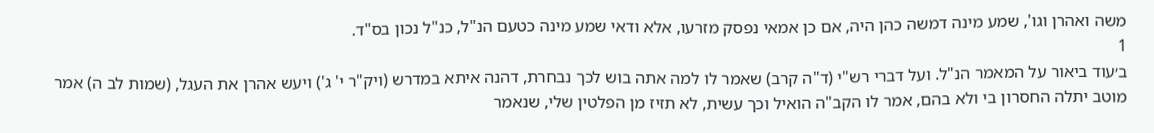משה ואהרן וגו', שמע מינה דמשה כהן היה, אם כן אמאי נפסק מזרעו, אלא ודאי שמע מינה כטעם הנ"ל, כנ"ל נכון בס"ד.
1
ב׳עוד ביאור על המאמר הנ"ל. ועל דברי רש"י (ד"ה קרב) שאמר לו למה אתה בוש לכך נבחרת, דהנה איתא במדרש (ויק"ר י' ג') ויעש אהרן את העגל, (שמות לב ה) אמר מוטב יתלה החסרון בי ולא בהם, אמר לו הקב"ה הואיל וכך עשית, לא תזיז מן הפלטין שלי, שנאמר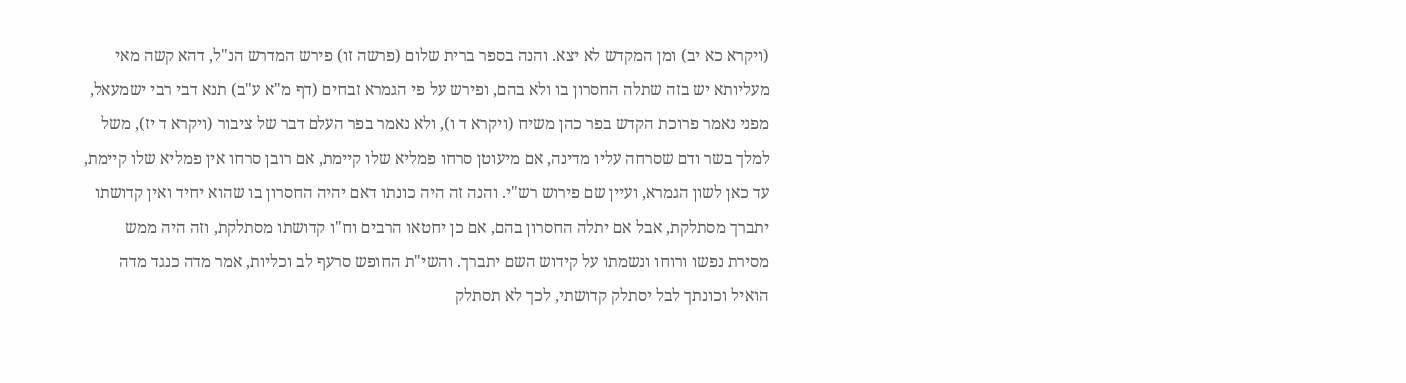(ויקרא כא יב) ומן המקדש לא יצא. והנה בספר ברית שלום (פרשה זו) פירש המדרש הנ"ל, דהא קשה מאי מעליותא יש בזה שתלה החסרון בו ולא בהם, ופירש על פי הגמרא זבחים (דף מ"א ע"ב) תנא דבי רבי ישמעאל, מפני נאמר פרוכת הקדש בפר כהן משיח (ויקרא ד ו), ולא נאמר בפר העלם דבר של ציבור (ויקרא ד יז), משל למלך בשר ודם שסרחה עליו מדינה, אם מיעוטן סרחו פמליא שלו קיימת, אם רובן סרחו אין פמליא שלו קיימת, עד כאן לשון הגמרא, ועיין שם פירוש רש"י. והנה זה היה כונתו דאם יהיה החסרון בו שהוא יחיד ואין קדושתו יתברך מסתלקת, אבל אם יתלה החסרון בהם, אם כן יחטאו הרבים וח"ו קדושתו מסתלקת, וזה היה ממש מסירת נפשו ורוחו ונשמתו על קידוש השם יתברך. והשי"ת החופש סרעף לב וכליות, אמר מדה כנגד מדה הואיל וכונתך לבל יסתלק קדושתי, לכך לא תסתלק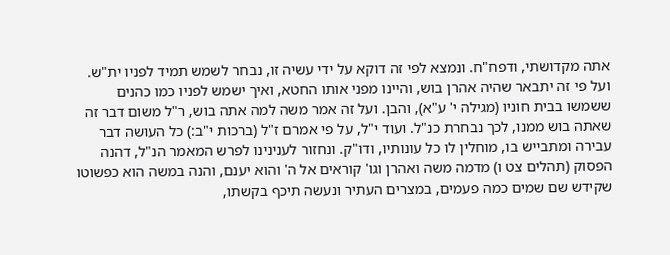אתה מקדושתי, ודפח"ח. ונמצא לפי זה דוקא על ידי עשיה זו, נבחר לשמש תמיד לפניו ית"ש. ועל פי זה יתבאר שהיה אהרן בוש, והיינו מפני אותו החטא, ואיך ישמש לפניו כמו כהנים ששמשו בבית חוניו (מגילה י' ע"א), והבן. ועל זה אמר משה למה אתה בוש, ר"ל משום דבר זה שאתה בוש ממנו, לכך נבחרת כנ"ל. ועוד י"ל, על פי אמרם ז"ל (ברכות י"ב:) כל העושה דבר עבירה ומתבייש בו, מוחלין לו כל עונותיו, ודו"ק. ונחזור לענינינו לפרש המאמר הנ"ל, דהנה הפסוק (תהלים צט ו) מדמה משה ואהרן וגו' קוראים אל ה' והוא יענם, והנה במשה הוא כפשוטו שקידש שם שמים כמה פעמים, במצרים העתיר ונעשה תיכף בקשתו,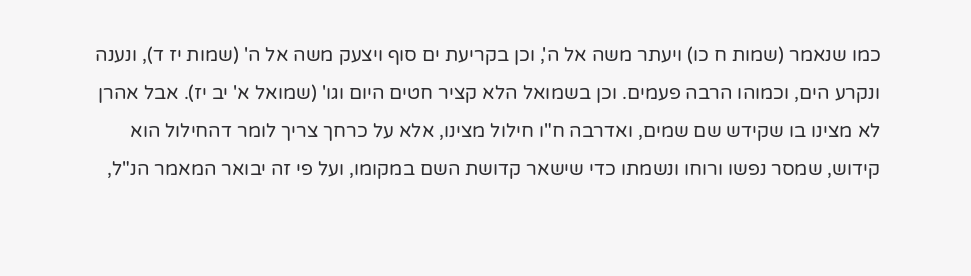כמו שנאמר (שמות ח כו) ויעתר משה אל ה', וכן בקריעת ים סוף ויצעק משה אל ה' (שמות יז ד), ונענה ונקרע הים, וכמוהו הרבה פעמים. וכן בשמואל הלא קציר חטים היום וגו' (שמואל א' יב יז). אבל אהרן לא מצינו בו שקידש שם שמים, ואדרבה ח"ו חילול מצינו, אלא על כרחך צריך לומר דהחילול הוא קידוש, שמסר נפשו ורוחו ונשמתו כדי שישאר קדושת השם במקומו, ועל פי זה יבואר המאמר הנ"ל,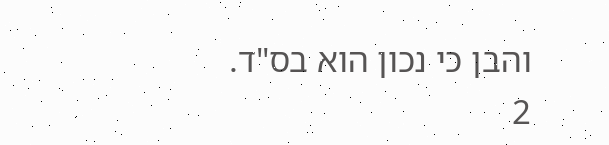והבן כי נכון הוא בס"ד.
2